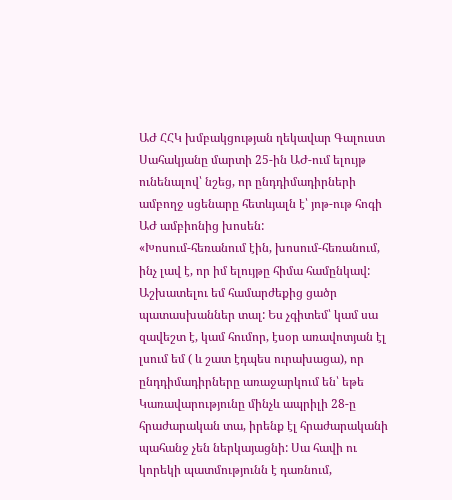ԱԺ ՀՀԿ խմբակցության ղեկավար Գալուստ Սահակյանը մարտի 25-ին ԱԺ-ում ելույթ ունենալով՝ նշեց, որ ընդդիմադիրների ամբողջ սցենարը հետևյալն է՝ յոթ-ութ հոգի ԱԺ ամբիոնից խոսեն:
«Խոսում-հեռանում էին, խոսում-հեռանում, ինչ լավ է, որ իմ ելույթը հիմա համընկավ: Աշխատելու եմ համարժեքից ցածր պատասխաններ տալ: Ես չգիտեմ՝ կամ սա զավեշտ է, կամ հումոր, էսօր առավոտյան էլ լսում եմ ( և շատ էդպես ուրախացա), որ ընդդիմադիրները առաջարկում են՝ եթե Կառավարությունը մինչև ապրիլի 28-ը հրաժարական տա, իրենք էլ հրաժարականի պահանջ չեն ներկայացնի: Սա հավի ու կորեկի պատմությունն է դառնում,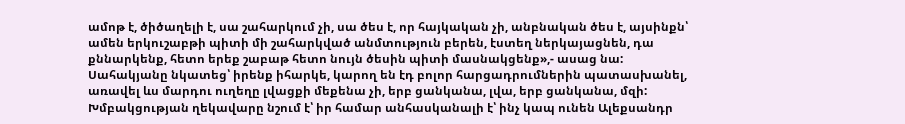ամոթ է, ծիծաղելի է, սա շահարկում չի, սա ծես է, որ հայկական չի, անբնական ծես է, այսինքն՝ ամեն երկուշաբթի պիտի մի շահարկված անմտություն բերեն, էստեղ ներկայացնեն, դա քննարկենք, հետո երեք շաբաթ հետո նույն ծեսին պիտի մասնակցենք»,- ասաց նա:
Սահակյանը նկատեց՝ իրենք իհարկե, կարող են էդ բոլոր հարցադրումներին պատասխանել, առավել ևս մարդու ուղեղը լվացքի մեքենա չի, երբ ցանկանա, լվա, երբ ցանկանա, մզի:
Խմբակցության ղեկավարը նշում է՝ իր համար անհասկանալի է՝ ինչ կապ ունեն Ալեքսանդր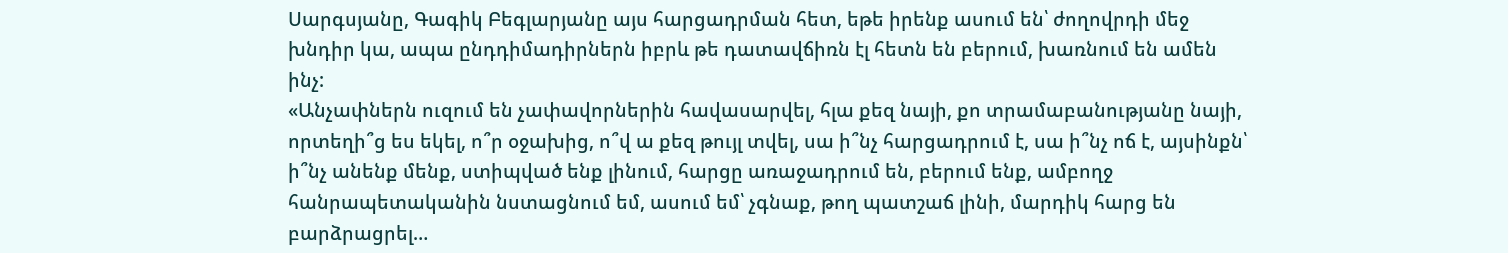Սարգսյանը, Գագիկ Բեգլարյանը այս հարցադրման հետ, եթե իրենք ասում են՝ ժողովրդի մեջ խնդիր կա, ապա ընդդիմադիրներն իբրև թե դատավճիռն էլ հետն են բերում, խառնում են ամեն ինչ:
«Անչափներն ուզում են չափավորներին հավասարվել, հլա քեզ նայի, քո տրամաբանությանը նայի, որտեղի՞ց ես եկել, ո՞ր օջախից, ո՞վ ա քեզ թույլ տվել, սա ի՞նչ հարցադրում է, սա ի՞նչ ոճ է, այսինքն՝ ի՞նչ անենք մենք, ստիպված ենք լինում, հարցը առաջադրում են, բերում ենք, ամբողջ հանրապետականին նստացնում եմ, ասում եմ՝ չգնաք, թող պատշաճ լինի, մարդիկ հարց են բարձրացրել…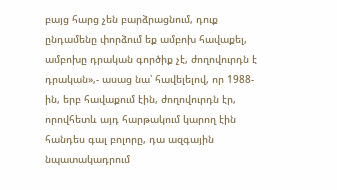բայց հարց չեն բարձրացնում, դուք ընդամենը փորձում եք ամբոխ հավաքել, ամբոխը դրական գործիք չէ, ժողովուրդն է դրական»,- ասաց նա՝ հավելելով, որ 1988-ին, երբ հավաքում էին, ժողովուրդն էր, որովհետև այդ հարթակում կարող էին հանդես գալ բոլորը, դա ազգային նպատակադրում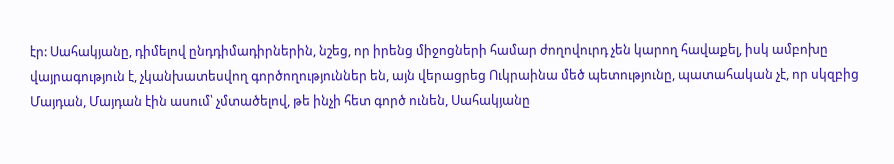էր: Սահակյանը, դիմելով ընդդիմադիրներին, նշեց, որ իրենց միջոցների համար ժողովուրդ չեն կարող հավաքել, իսկ ամբոխը վայրագություն է, չկանխատեսվող գործողություններ են, այն վերացրեց Ուկրաինա մեծ պետությունը, պատահական չէ, որ սկզբից Մայդան, Մայդան էին ասում՝ չմտածելով, թե ինչի հետ գործ ունեն, Սահակյանը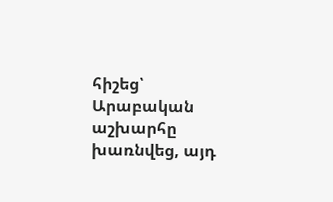հիշեց՝ Արաբական աշխարհը խառնվեց, այդ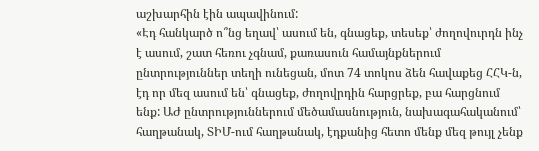աշխարհին էին ապավինում:
«Էդ հանկարծ ո՞նց եղավ՝ ասում են, գնացեք, տեսեք՝ ժողովուրդն ինչ է ասում, շատ հեռու չգնամ, քառասուն համայնքներում ընտրություններ տեղի ունեցան, մոտ 74 տոկոս ձեն հավաքեց ՀՀԿ-ն, էդ որ մեզ ասում են՝ գնացեք, ժողովրդին հարցրեք, բա հարցնում ենք: ԱԺ ընտրություններում մեծամասնություն, նախագահականում՝ հաղթանակ, ՏԻՄ-ում հաղթանակ, էդքանից հետո մենք մեզ թույլ չենք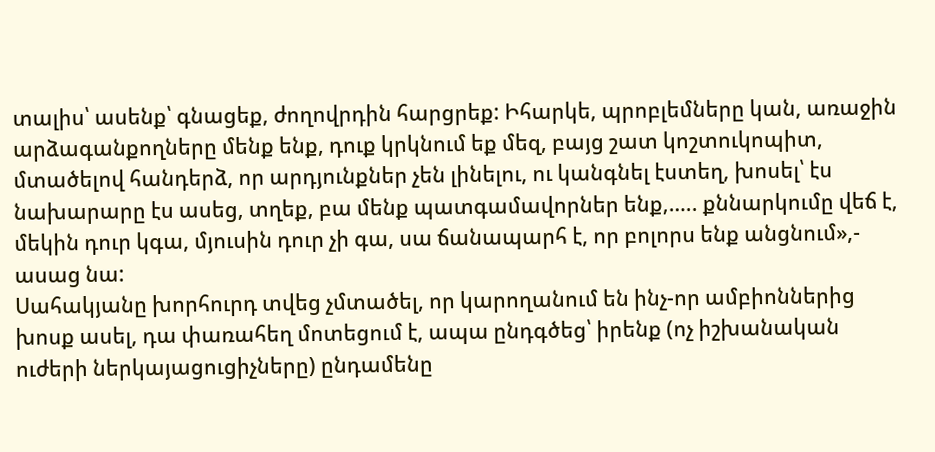տալիս՝ ասենք՝ գնացեք, ժողովրդին հարցրեք: Իհարկե, պրոբլեմները կան, առաջին արձագանքողները մենք ենք, դուք կրկնում եք մեզ, բայց շատ կոշտուկոպիտ, մտածելով հանդերձ, որ արդյունքներ չեն լինելու, ու կանգնել էստեղ, խոսել՝ էս նախարարը էս ասեց, տղեք, բա մենք պատգամավորներ ենք,….. քննարկումը վեճ է, մեկին դուր կգա, մյուսին դուր չի գա, սա ճանապարհ է, որ բոլորս ենք անցնում»,- ասաց նա:
Սահակյանը խորհուրդ տվեց չմտածել, որ կարողանում են ինչ-որ ամբիոններից խոսք ասել, դա փառահեղ մոտեցում է, ապա ընդգծեց՝ իրենք (ոչ իշխանական ուժերի ներկայացուցիչները) ընդամենը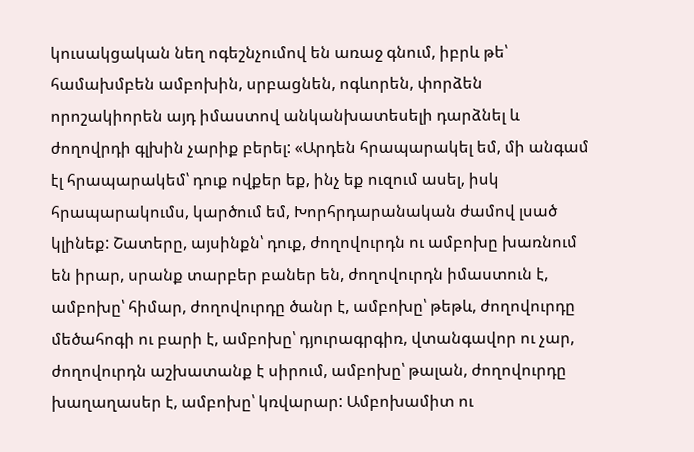կուսակցական նեղ ոգեշնչումով են առաջ գնում, իբրև թե՝ համախմբեն ամբոխին, սրբացնեն, ոգևորեն, փորձեն որոշակիորեն այդ իմաստով անկանխատեսելի դարձնել և ժողովրդի գլխին չարիք բերել: «Արդեն հրապարակել եմ, մի անգամ էլ հրապարակեմ՝ դուք ովքեր եք, ինչ եք ուզում ասել, իսկ հրապարակումս, կարծում եմ, Խորհրդարանական ժամով լսած կլինեք: Շատերը, այսինքն՝ դուք, ժողովուրդն ու ամբոխը խառնում են իրար, սրանք տարբեր բաներ են, ժողովուրդն իմաստուն է, ամբոխը՝ հիմար, ժողովուրդը ծանր է, ամբոխը՝ թեթև, ժողովուրդը մեծահոգի ու բարի է, ամբոխը՝ դյուրագրգիռ, վտանգավոր ու չար, ժողովուրդն աշխատանք է սիրում, ամբոխը՝ թալան, ժողովուրդը խաղաղասեր է, ամբոխը՝ կռվարար: Ամբոխամիտ ու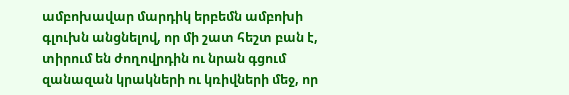ամբոխավար մարդիկ երբեմն ամբոխի գլուխն անցնելով, որ մի շատ հեշտ բան է, տիրում են ժողովրդին ու նրան գցում զանազան կրակների ու կռիվների մեջ, որ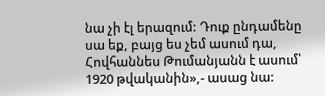նա չի էլ երազում: Դուք ընդամենը սա եք, բայց ես չեմ ասում դա, Հովհաննես Թումանյանն է ասում՝ 1920 թվականին»,- ասաց նա: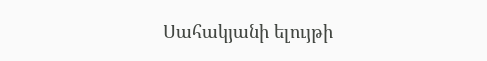Սահակյանի ելույթի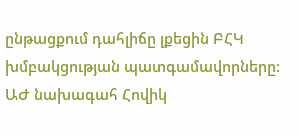ընթացքում դահլիճը լքեցին ԲՀԿ խմբակցության պատգամավորները: ԱԺ նախագահ Հովիկ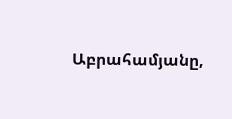Աբրահամյանը,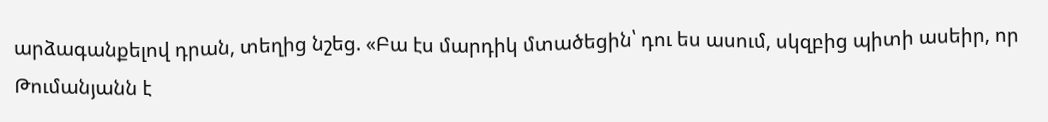արձագանքելով դրան, տեղից նշեց. «Բա էս մարդիկ մտածեցին՝ դու ես ասում, սկզբից պիտի ասեիր, որ Թումանյանն է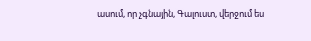ասում, որ չգնային, Գալուստ, վերջում ես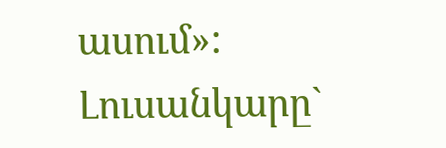ասում»:
Լուսանկարը`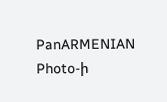PanARMENIAN Photo-ի